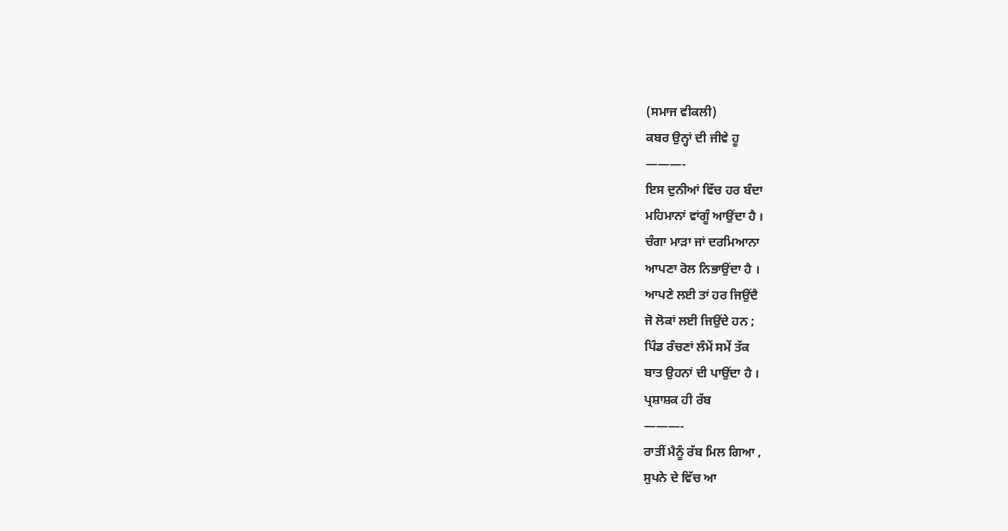(ਸਮਾਜ ਵੀਕਲੀ)
ਕਬਰ ਉਨ੍ਹਾਂ ਦੀ ਜੀਵੇ ਹੂ
———-
ਇਸ ਦੁਨੀਆਂ ਵਿੱਚ ਹਰ ਬੰਦਾ
ਮਹਿਮਾਨਾਂ ਵਾਂਗੂੰ ਆਉਂਦਾ ਹੈ ।
ਚੰਗਾ ਮਾੜਾ ਜਾਂ ਦਰਮਿਆਨਾ
ਆਪਣਾ ਰੋਲ ਨਿਭਾਉਂਦਾ ਹੈ ।
ਆਪਣੇ ਲਈ ਤਾਂ ਹਰ ਜਿਉਂਦੈ
ਜੋ ਲੋਕਾਂ ਲਈ ਜਿਉਂਦੇ ਹਨ ;
ਪਿੰਡ ਰੰਚਣਾਂ ਲੰਮੇਂ ਸਮੇਂ ਤੱਕ
ਬਾਤ ਉਹਨਾਂ ਦੀ ਪਾਉਂਦਾ ਹੈ ।
ਪ੍ਰਸ਼ਾਸ਼ਕ ਹੀ ਰੱਬ
———-
ਰਾਤੀਂ ਮੈਨੂੰ ਰੱਬ ਮਿਲ ਗਿਆ ,
ਸੁਪਨੇ ਦੇ ਵਿੱਚ ਆ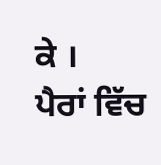ਕੇ ।
ਪੈਰਾਂ ਵਿੱਚ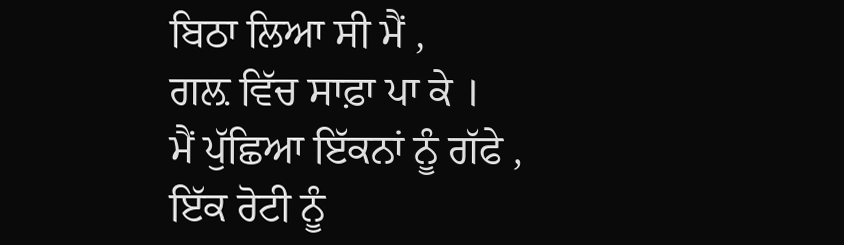ਬਿਠਾ ਲਿਆ ਸੀ ਮੈਂ ,
ਗਲ਼ ਵਿੱਚ ਸਾਫ਼ਾ ਪਾ ਕੇ ।
ਮੈਂ ਪੁੱਛਿਆ ਇੱਕਨਾਂ ਨੂੰ ਗੱਫੇ ,
ਇੱਕ ਰੋਟੀ ਨੂੰ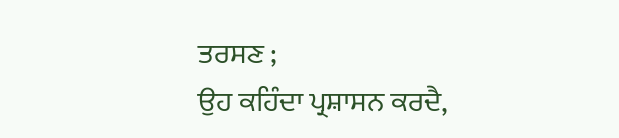ਤਰਸਣ ;
ਉਹ ਕਹਿੰਦਾ ਪ੍ਰਸ਼ਾਸਨ ਕਰਦੈ,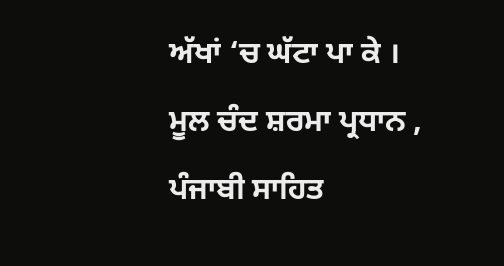ਅੱਖਾਂ ‘ਚ ਘੱਟਾ ਪਾ ਕੇ ।
ਮੂਲ ਚੰਦ ਸ਼ਰਮਾ ਪ੍ਰਧਾਨ ,
ਪੰਜਾਬੀ ਸਾਹਿਤ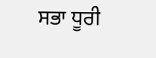ਸਭਾ ਧੂਰੀ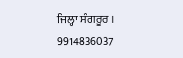ਜਿਲ੍ਹਾ ਸੰਗਰੂਰ ।
9914836037